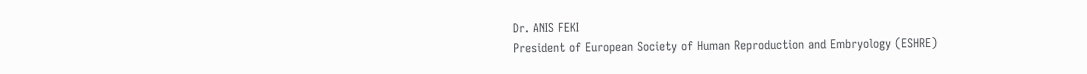Dr. ANIS FEKI
President of European Society of Human Reproduction and Embryology (ESHRE)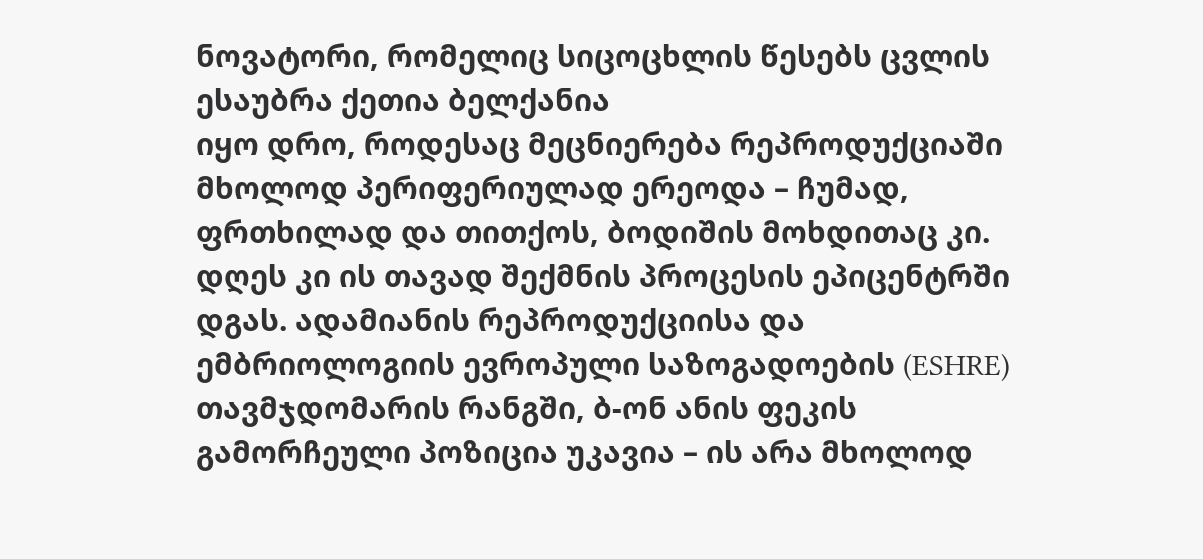ნოვატორი, რომელიც სიცოცხლის წესებს ცვლის
ესაუბრა ქეთია ბელქანია
იყო დრო, როდესაც მეცნიერება რეპროდუქციაში მხოლოდ პერიფერიულად ერეოდა – ჩუმად, ფრთხილად და თითქოს, ბოდიშის მოხდითაც კი. დღეს კი ის თავად შექმნის პროცესის ეპიცენტრში დგას. ადამიანის რეპროდუქციისა და ემბრიოლოგიის ევროპული საზოგადოების (ESHRE) თავმჯდომარის რანგში, ბ-ონ ანის ფეკის გამორჩეული პოზიცია უკავია – ის არა მხოლოდ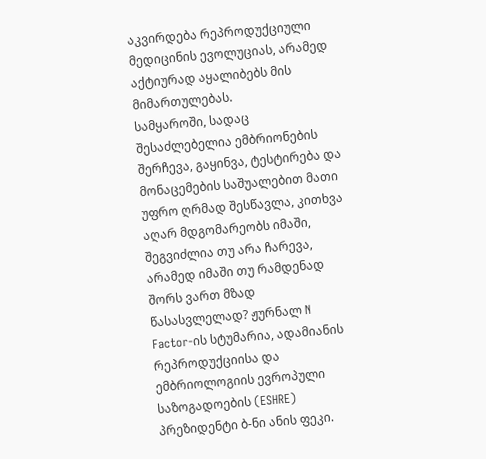აკვირდება რეპროდუქციული მედიცინის ევოლუციას, არამედ აქტიურად აყალიბებს მის მიმართულებას.
სამყაროში, სადაც შესაძლებელია ემბრიონების შერჩევა, გაყინვა, ტესტირება და მონაცემების საშუალებით მათი უფრო ღრმად შესწავლა, კითხვა აღარ მდგომარეობს იმაში, შეგვიძლია თუ არა ჩარევა, არამედ იმაში თუ რამდენად შორს ვართ მზად წასასვლელად? ჟურნალ N Factor-ის სტუმარია, ადამიანის რეპროდუქციისა და ემბრიოლოგიის ევროპული საზოგადოების (ESHRE) პრეზიდენტი ბ-ნი ანის ფეკი.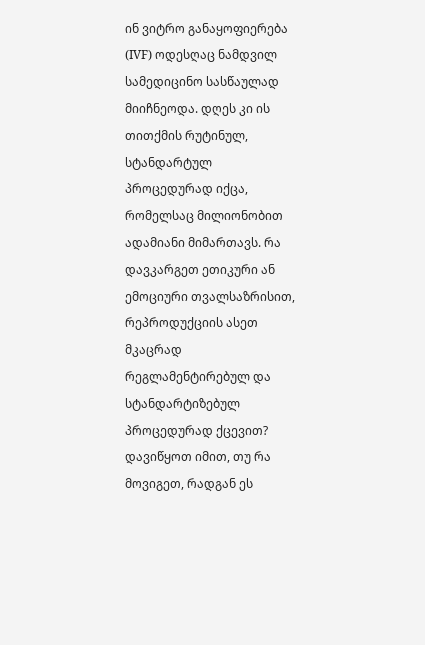ინ ვიტრო განაყოფიერება (IVF) ოდესღაც ნამდვილ სამედიცინო სასწაულად მიიჩნეოდა. დღეს კი ის თითქმის რუტინულ, სტანდარტულ პროცედურად იქცა, რომელსაც მილიონობით ადამიანი მიმართავს. რა დავკარგეთ ეთიკური ან ემოციური თვალსაზრისით, რეპროდუქციის ასეთ მკაცრად რეგლამენტირებულ და სტანდარტიზებულ პროცედურად ქცევით?
დავიწყოთ იმით, თუ რა მოვიგეთ, რადგან ეს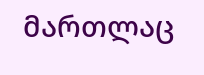მართლაც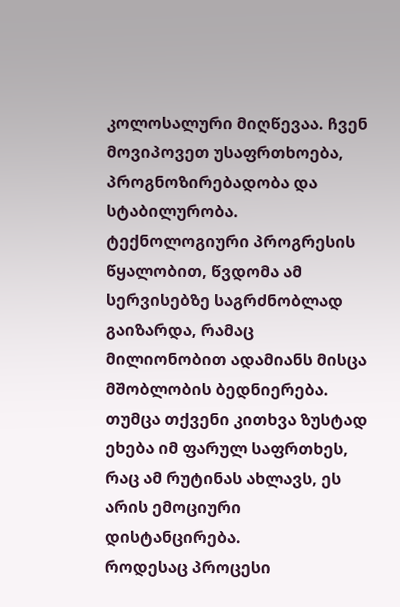კოლოსალური მიღწევაა. ჩვენ მოვიპოვეთ უსაფრთხოება, პროგნოზირებადობა და სტაბილურობა. ტექნოლოგიური პროგრესის წყალობით, წვდომა ამ სერვისებზე საგრძნობლად გაიზარდა, რამაც მილიონობით ადამიანს მისცა მშობლობის ბედნიერება. თუმცა თქვენი კითხვა ზუსტად ეხება იმ ფარულ საფრთხეს, რაც ამ რუტინას ახლავს, ეს არის ემოციური დისტანცირება.
როდესაც პროცესი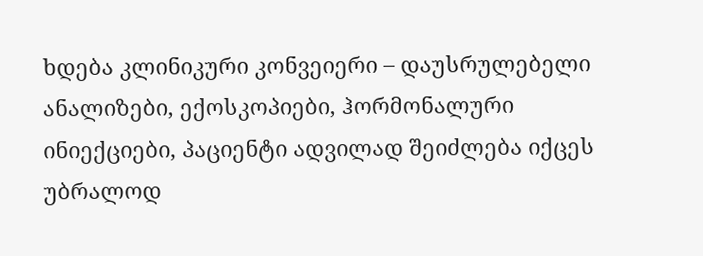ხდება კლინიკური კონვეიერი – დაუსრულებელი ანალიზები, ექოსკოპიები, ჰორმონალური ინიექციები, პაციენტი ადვილად შეიძლება იქცეს უბრალოდ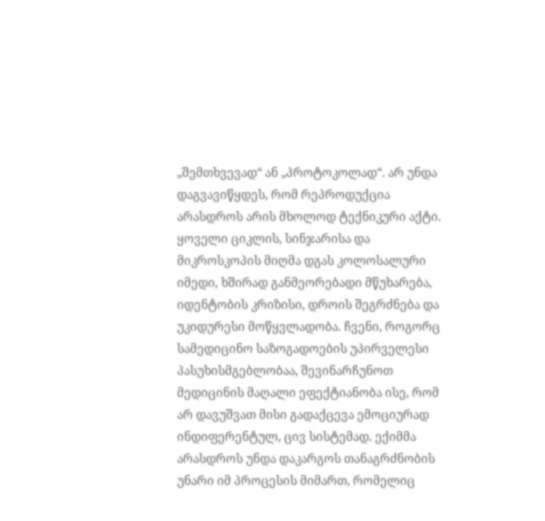„შემთხვევად“ ან „პროტოკოლად“. არ უნდა დაგვავიწყდეს, რომ რეპროდუქცია არასდროს არის მხოლოდ ტექნიკური აქტი. ყოველი ციკლის, სინჯარისა და მიკროსკოპის მიღმა დგას კოლოსალური იმედი, ხშირად განმეორებადი მწუხარება, იდენტობის კრიზისი, დროის შეგრძნება და უკიდურესი მოწყვლადობა. ჩვენი, როგორც სამედიცინო საზოგადოების უპირველესი პასუხისმგებლობაა, შევინარჩუნოთ მედიცინის მაღალი ეფექტიანობა ისე, რომ არ დავუშვათ მისი გადაქცევა ემოციურად ინდიფერენტულ, ცივ სისტემად. ექიმმა არასდროს უნდა დაკარგოს თანაგრძნობის უნარი იმ პროცესის მიმართ, რომელიც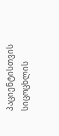პაციენტისთვის სიცოცხლის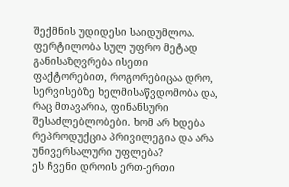შექმნის უდიდესი საიდუმლოა.
ფერტილობა სულ უფრო მეტად განისაზღვრება ისეთი ფაქტორებით, როგორებიცაა დრო, სერვისებზე ხელმისაწვდომობა და, რაც მთავარია, ფინანსური შესაძლებლობები. ხომ არ ხდება რეპროდუქცია პრივილეგია და არა უნივერსალური უფლება?
ეს ჩვენი დროის ერთ-ერთი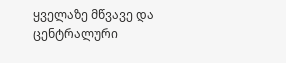ყველაზე მწვავე და ცენტრალური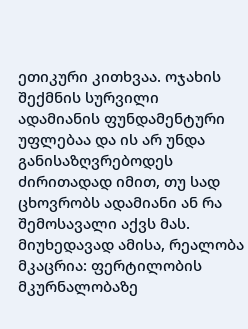ეთიკური კითხვაა. ოჯახის შექმნის სურვილი ადამიანის ფუნდამენტური უფლებაა და ის არ უნდა განისაზღვრებოდეს ძირითადად იმით, თუ სად ცხოვრობს ადამიანი ან რა შემოსავალი აქვს მას. მიუხედავად ამისა, რეალობა მკაცრია: ფერტილობის მკურნალობაზე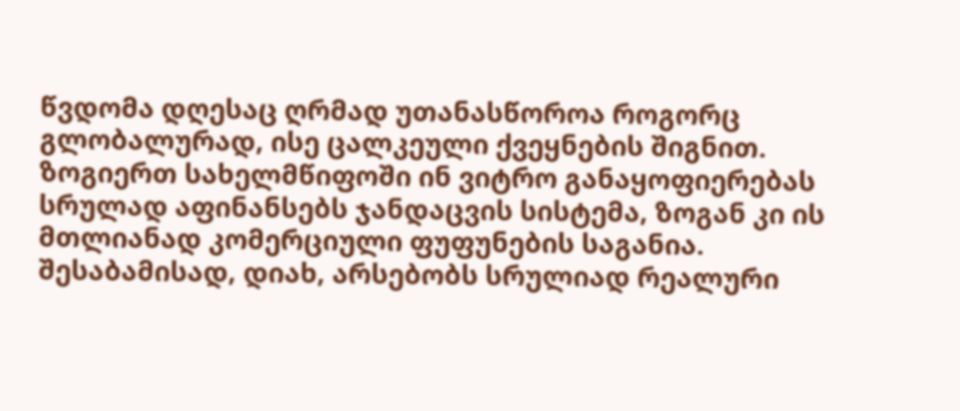წვდომა დღესაც ღრმად უთანასწოროა როგორც გლობალურად, ისე ცალკეული ქვეყნების შიგნით.
ზოგიერთ სახელმწიფოში ინ ვიტრო განაყოფიერებას სრულად აფინანსებს ჯანდაცვის სისტემა, ზოგან კი ის მთლიანად კომერციული ფუფუნების საგანია. შესაბამისად, დიახ, არსებობს სრულიად რეალური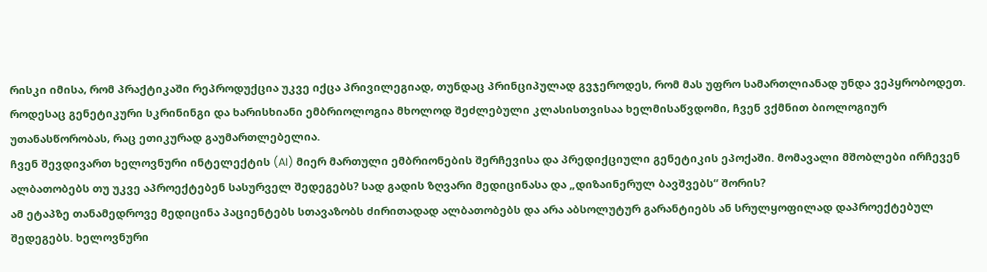რისკი იმისა, რომ პრაქტიკაში რეპროდუქცია უკვე იქცა პრივილეგიად, თუნდაც პრინციპულად გვჯეროდეს, რომ მას უფრო სამართლიანად უნდა ვეპყრობოდეთ. როდესაც გენეტიკური სკრინინგი და ხარისხიანი ემბრიოლოგია მხოლოდ შეძლებული კლასისთვისაა ხელმისაწვდომი, ჩვენ ვქმნით ბიოლოგიურ უთანასწორობას, რაც ეთიკურად გაუმართლებელია.
ჩვენ შევდივართ ხელოვნური ინტელექტის (AI) მიერ მართული ემბრიონების შერჩევისა და პრედიქციული გენეტიკის ეპოქაში. მომავალი მშობლები ირჩევენ ალბათობებს თუ უკვე აპროექტებენ სასურველ შედეგებს? სად გადის ზღვარი მედიცინასა და „დიზაინერულ ბავშვებს“ შორის?
ამ ეტაპზე თანამედროვე მედიცინა პაციენტებს სთავაზობს ძირითადად ალბათობებს და არა აბსოლუტურ გარანტიებს ან სრულყოფილად დაპროექტებულ შედეგებს. ხელოვნური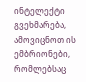ინტელექტი გვეხმარება, ამოვიცნოთ ის ემბრიონები, რომლებსაც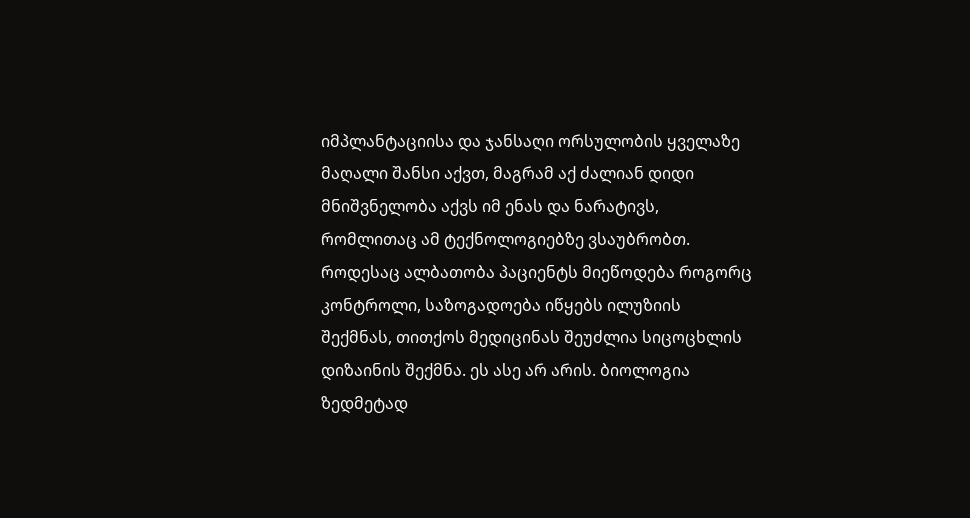იმპლანტაციისა და ჯანსაღი ორსულობის ყველაზე მაღალი შანსი აქვთ, მაგრამ აქ ძალიან დიდი მნიშვნელობა აქვს იმ ენას და ნარატივს, რომლითაც ამ ტექნოლოგიებზე ვსაუბრობთ.
როდესაც ალბათობა პაციენტს მიეწოდება როგორც კონტროლი, საზოგადოება იწყებს ილუზიის შექმნას, თითქოს მედიცინას შეუძლია სიცოცხლის დიზაინის შექმნა. ეს ასე არ არის. ბიოლოგია ზედმეტად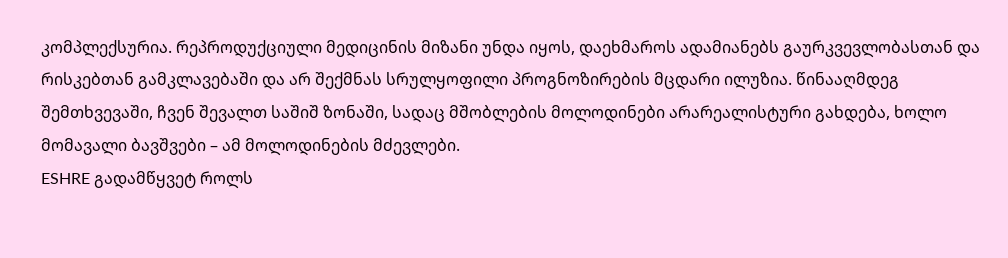კომპლექსურია. რეპროდუქციული მედიცინის მიზანი უნდა იყოს, დაეხმაროს ადამიანებს გაურკვევლობასთან და რისკებთან გამკლავებაში და არ შექმნას სრულყოფილი პროგნოზირების მცდარი ილუზია. წინააღმდეგ შემთხვევაში, ჩვენ შევალთ საშიშ ზონაში, სადაც მშობლების მოლოდინები არარეალისტური გახდება, ხოლო მომავალი ბავშვები – ამ მოლოდინების მძევლები.
ESHRE გადამწყვეტ როლს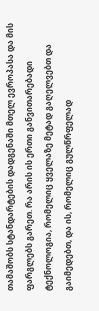თამაშობს სტანდარტების დადგენაში მთელ ევროპასა და მის ფარგლებს გარეთ. რა არის ის ერთი განვითარებადი ტექნოლოგია, რომელიც ყველაზე მეტად გაღელვებთ და გაიმედებთ, და ის, რომელიც გულწრფელად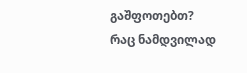გაშფოთებთ?
რაც ნამდვილად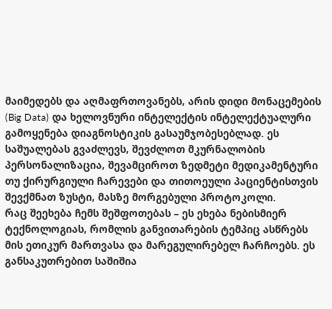მაიმედებს და აღმაფრთოვანებს, არის დიდი მონაცემების (Big Data) და ხელოვნური ინტელექტის ინტელექტუალური გამოყენება დიაგნოსტიკის გასაუმჯობესებლად. ეს საშუალებას გვაძლევს, შევძლოთ მკურნალობის პერსონალიზაცია, შევამციროთ ზედმეტი მედიკამენტური თუ ქირურგიული ჩარევები და თითოეული პაციენტისთვის შევქმნათ ზუსტი, მასზე მორგებული პროტოკოლი.
რაც შეეხება ჩემს შეშფოთებას – ეს ეხება ნებისმიერ ტექნოლოგიას, რომლის განვითარების ტემპიც ასწრებს მის ეთიკურ მართვასა და მარეგულირებელ ჩარჩოებს. ეს განსაკუთრებით საშიშია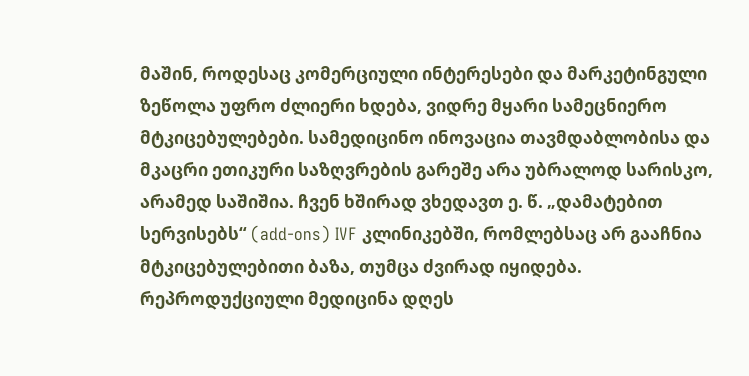მაშინ, როდესაც კომერციული ინტერესები და მარკეტინგული ზეწოლა უფრო ძლიერი ხდება, ვიდრე მყარი სამეცნიერო მტკიცებულებები. სამედიცინო ინოვაცია თავმდაბლობისა და მკაცრი ეთიკური საზღვრების გარეშე არა უბრალოდ სარისკო, არამედ საშიშია. ჩვენ ხშირად ვხედავთ ე. წ. „დამატებით სერვისებს“ (add-ons) IVF კლინიკებში, რომლებსაც არ გააჩნია მტკიცებულებითი ბაზა, თუმცა ძვირად იყიდება.
რეპროდუქციული მედიცინა დღეს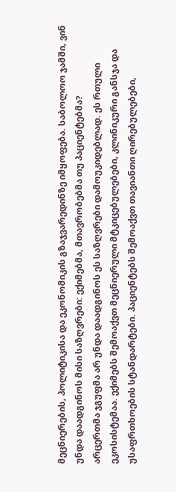მეცნიერების, პოლიტიკისა და ეკონომიკის გზაჯვარედინზე იმყოფება. საბოლოო ჯამში, ვინ უნდა დაადგინოს მისი საზღვრები: ექიმებმა, მთავრობებმა თუ პაციენტებმა?
არცერთმა ჯგუფმა არ უნდა დაადგინოს ეს საზღვრები დამოუკიდებლად. ეს რთული ეკოსისტემაა. ექიმებს შემოაქვთ მეცნიერული მტკიცებულებები, კლინიკური განსჯა და უსაფრთხოების სტანდარტები. პაციენტებს შემოაქვთ თავიანთი ღირებულებები,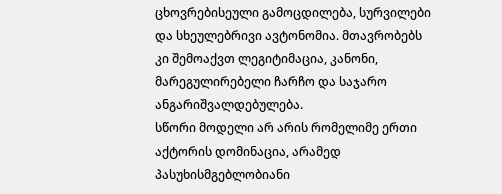ცხოვრებისეული გამოცდილება, სურვილები და სხეულებრივი ავტონომია. მთავრობებს კი შემოაქვთ ლეგიტიმაცია, კანონი, მარეგულირებელი ჩარჩო და საჯარო ანგარიშვალდებულება.
სწორი მოდელი არ არის რომელიმე ერთი აქტორის დომინაცია, არამედ პასუხისმგებლობიანი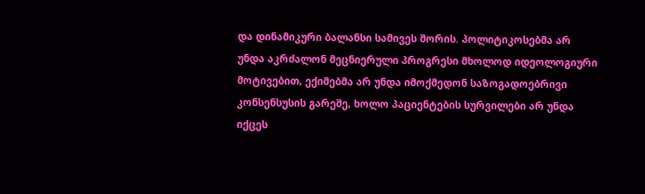და დინამიკური ბალანსი სამივეს შორის. პოლიტიკოსებმა არ უნდა აკრძალონ მეცნიერული პროგრესი მხოლოდ იდეოლოგიური მოტივებით, ექიმებმა არ უნდა იმოქმედონ საზოგადოებრივი კონსენსუსის გარეშე, ხოლო პაციენტების სურვილები არ უნდა იქცეს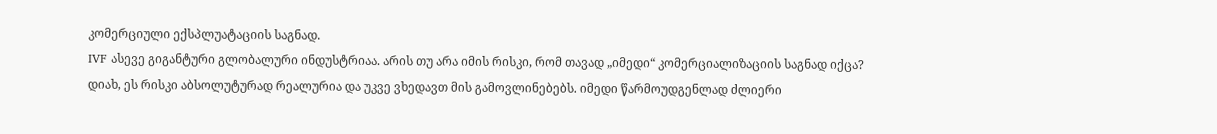კომერციული ექსპლუატაციის საგნად.
IVF ასევე გიგანტური გლობალური ინდუსტრიაა. არის თუ არა იმის რისკი, რომ თავად „იმედი“ კომერციალიზაციის საგნად იქცა?
დიახ, ეს რისკი აბსოლუტურად რეალურია და უკვე ვხედავთ მის გამოვლინებებს. იმედი წარმოუდგენლად ძლიერი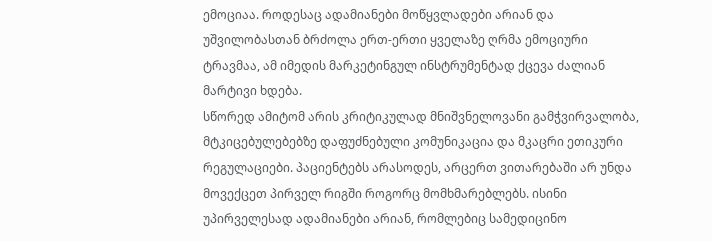ემოციაა. როდესაც ადამიანები მოწყვლადები არიან და უშვილობასთან ბრძოლა ერთ-ერთი ყველაზე ღრმა ემოციური ტრავმაა, ამ იმედის მარკეტინგულ ინსტრუმენტად ქცევა ძალიან მარტივი ხდება.
სწორედ ამიტომ არის კრიტიკულად მნიშვნელოვანი გამჭვირვალობა, მტკიცებულებებზე დაფუძნებული კომუნიკაცია და მკაცრი ეთიკური რეგულაციები. პაციენტებს არასოდეს, არცერთ ვითარებაში არ უნდა მოვექცეთ პირველ რიგში როგორც მომხმარებლებს. ისინი უპირველესად ადამიანები არიან, რომლებიც სამედიცინო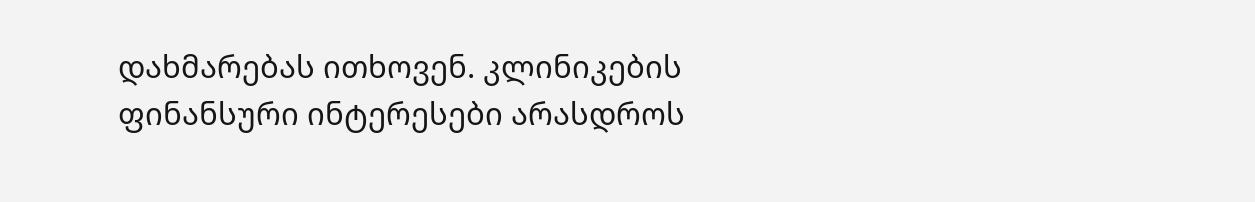დახმარებას ითხოვენ. კლინიკების ფინანსური ინტერესები არასდროს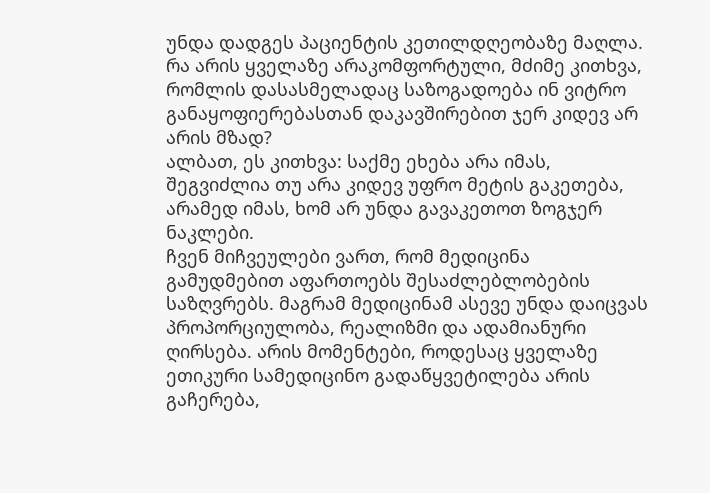უნდა დადგეს პაციენტის კეთილდღეობაზე მაღლა.
რა არის ყველაზე არაკომფორტული, მძიმე კითხვა, რომლის დასასმელადაც საზოგადოება ინ ვიტრო განაყოფიერებასთან დაკავშირებით ჯერ კიდევ არ არის მზად?
ალბათ, ეს კითხვა: საქმე ეხება არა იმას, შეგვიძლია თუ არა კიდევ უფრო მეტის გაკეთება, არამედ იმას, ხომ არ უნდა გავაკეთოთ ზოგჯერ ნაკლები.
ჩვენ მიჩვეულები ვართ, რომ მედიცინა გამუდმებით აფართოებს შესაძლებლობების საზღვრებს. მაგრამ მედიცინამ ასევე უნდა დაიცვას პროპორციულობა, რეალიზმი და ადამიანური ღირსება. არის მომენტები, როდესაც ყველაზე ეთიკური სამედიცინო გადაწყვეტილება არის გაჩერება,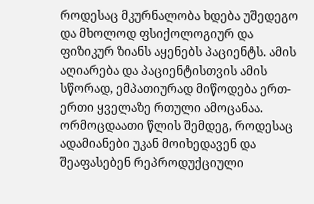როდესაც მკურნალობა ხდება უშედეგო და მხოლოდ ფსიქოლოგიურ და ფიზიკურ ზიანს აყენებს პაციენტს. ამის აღიარება და პაციენტისთვის ამის სწორად, ემპათიურად მიწოდება ერთ-ერთი ყველაზე რთული ამოცანაა.
ორმოცდაათი წლის შემდეგ, როდესაც ადამიანები უკან მოიხედავენ და შეაფასებენ რეპროდუქციული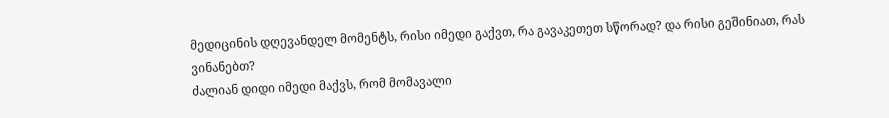მედიცინის დღევანდელ მომენტს, რისი იმედი გაქვთ, რა გავაკეთეთ სწორად? და რისი გეშინიათ, რას ვინანებთ?
ძალიან დიდი იმედი მაქვს, რომ მომავალი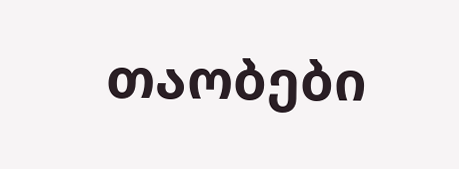თაობები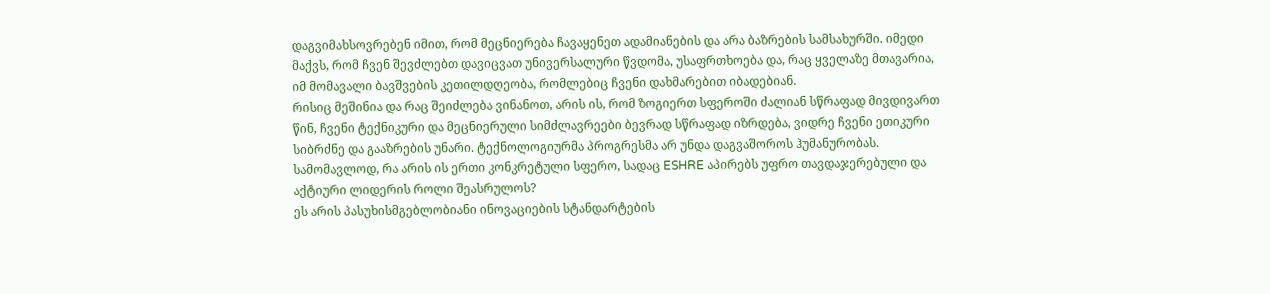დაგვიმახსოვრებენ იმით, რომ მეცნიერება ჩავაყენეთ ადამიანების და არა ბაზრების სამსახურში. იმედი მაქვს, რომ ჩვენ შევძლებთ დავიცვათ უნივერსალური წვდომა, უსაფრთხოება და, რაც ყველაზე მთავარია, იმ მომავალი ბავშვების კეთილდღეობა, რომლებიც ჩვენი დახმარებით იბადებიან.
რისიც მეშინია და რაც შეიძლება ვინანოთ, არის ის, რომ ზოგიერთ სფეროში ძალიან სწრაფად მივდივართ წინ, ჩვენი ტექნიკური და მეცნიერული სიმძლავრეები ბევრად სწრაფად იზრდება, ვიდრე ჩვენი ეთიკური სიბრძნე და გააზრების უნარი. ტექნოლოგიურმა პროგრესმა არ უნდა დაგვაშოროს ჰუმანურობას.
სამომავლოდ, რა არის ის ერთი კონკრეტული სფერო, სადაც ESHRE აპირებს უფრო თავდაჯერებული და აქტიური ლიდერის როლი შეასრულოს?
ეს არის პასუხისმგებლობიანი ინოვაციების სტანდარტების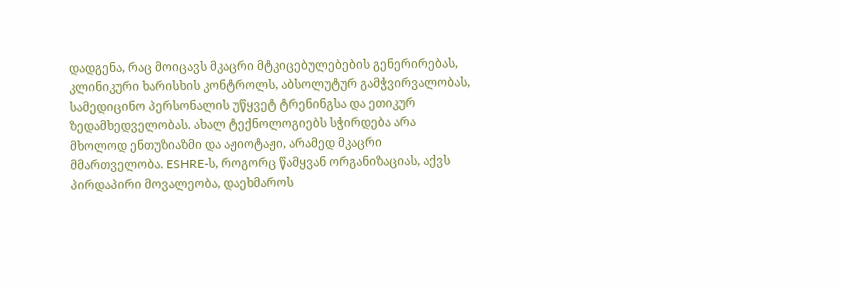დადგენა, რაც მოიცავს მკაცრი მტკიცებულებების გენერირებას, კლინიკური ხარისხის კონტროლს, აბსოლუტურ გამჭვირვალობას, სამედიცინო პერსონალის უწყვეტ ტრენინგსა და ეთიკურ ზედამხედველობას. ახალ ტექნოლოგიებს სჭირდება არა მხოლოდ ენთუზიაზმი და აჟიოტაჟი, არამედ მკაცრი მმართველობა. ESHRE-ს, როგორც წამყვან ორგანიზაციას, აქვს პირდაპირი მოვალეობა, დაეხმაროს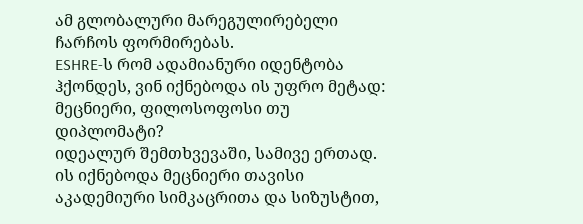ამ გლობალური მარეგულირებელი ჩარჩოს ფორმირებას.
ESHRE-ს რომ ადამიანური იდენტობა ჰქონდეს, ვინ იქნებოდა ის უფრო მეტად: მეცნიერი, ფილოსოფოსი თუ დიპლომატი?
იდეალურ შემთხვევაში, სამივე ერთად. ის იქნებოდა მეცნიერი თავისი აკადემიური სიმკაცრითა და სიზუსტით,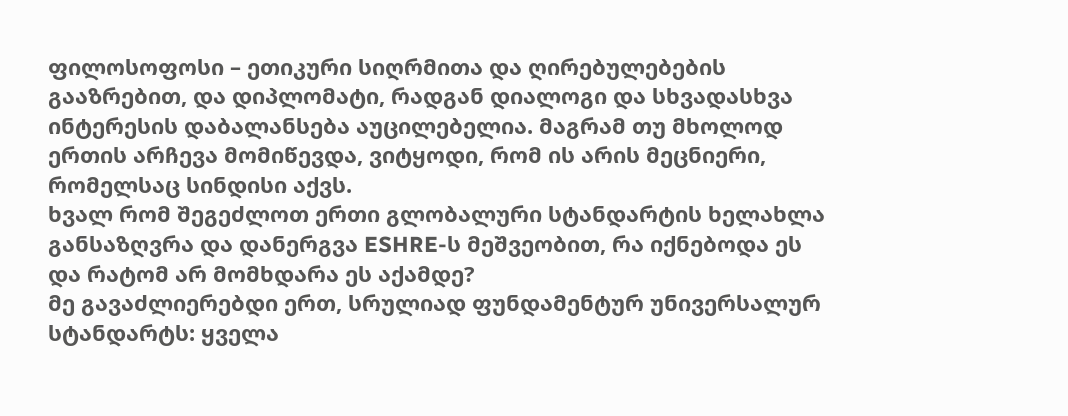ფილოსოფოსი – ეთიკური სიღრმითა და ღირებულებების გააზრებით, და დიპლომატი, რადგან დიალოგი და სხვადასხვა ინტერესის დაბალანსება აუცილებელია. მაგრამ თუ მხოლოდ ერთის არჩევა მომიწევდა, ვიტყოდი, რომ ის არის მეცნიერი, რომელსაც სინდისი აქვს.
ხვალ რომ შეგეძლოთ ერთი გლობალური სტანდარტის ხელახლა განსაზღვრა და დანერგვა ESHRE-ს მეშვეობით, რა იქნებოდა ეს და რატომ არ მომხდარა ეს აქამდე?
მე გავაძლიერებდი ერთ, სრულიად ფუნდამენტურ უნივერსალურ სტანდარტს: ყველა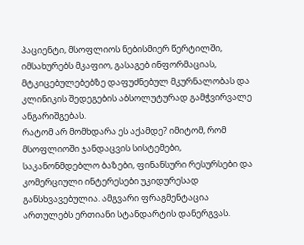პაციენტი, მსოფლიოს ნებისმიერ წერტილში, იმსახურებს მკაფიო, გასაგებ ინფორმაციას, მტკიცებულებებზე დაფუძნებულ მკურნალობას და კლინიკის შედეგების აბსოლუტურად გამჭვირვალე ანგარიშგებას.
რატომ არ მომხდარა ეს აქამდე? იმიტომ, რომ მსოფლიოში ჯანდაცვის სისტემები, საკანონმდებლო ბაზები, ფინანსური რესურსები და კომერციული ინტერესები უკიდურესად განსხვავებულია. ამგვარი ფრაგმენტაცია ართულებს ერთიანი სტანდარტის დანერგვას.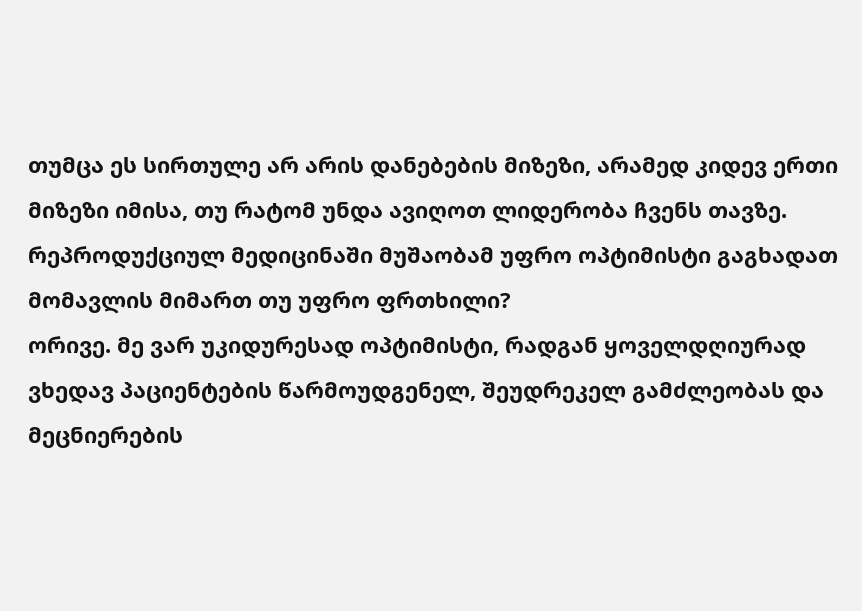თუმცა ეს სირთულე არ არის დანებების მიზეზი, არამედ კიდევ ერთი მიზეზი იმისა, თუ რატომ უნდა ავიღოთ ლიდერობა ჩვენს თავზე.
რეპროდუქციულ მედიცინაში მუშაობამ უფრო ოპტიმისტი გაგხადათ მომავლის მიმართ თუ უფრო ფრთხილი?
ორივე. მე ვარ უკიდურესად ოპტიმისტი, რადგან ყოველდღიურად ვხედავ პაციენტების წარმოუდგენელ, შეუდრეკელ გამძლეობას და მეცნიერების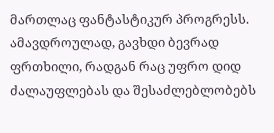მართლაც ფანტასტიკურ პროგრესს. ამავდროულად, გავხდი ბევრად ფრთხილი, რადგან რაც უფრო დიდ ძალაუფლებას და შესაძლებლობებს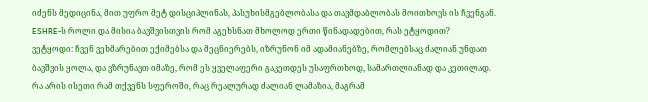იძენს მედიცინა, მით უფრო მეტ დისციპლინას, პასუხისმგებლობასა და თავმდაბლობას მოითხოვს ის ჩვენგან.
ESHRE-ს როლი და მისია ბავშვისთვის რომ აგეხსნათ მხოლოდ ერთი წინადადებით, რას ეტყოდით?
ვეტყოდი: ჩვენ ვეხმარებით ექიმებსა და მეცნიერებს, იზრუნონ იმ ადამიანებზე, რომლებსაც ძალიან უნდათ ბავშვის ყოლა, და ვზრუნავთ იმაზე, რომ ეს ყველაფერი გაკეთდეს უსაფრთხოდ, სამართლიანად და კეთილად.
რა არის ისეთი რამ თქვენს სფეროში, რაც რეალურად ძალიან ლამაზია, მაგრამ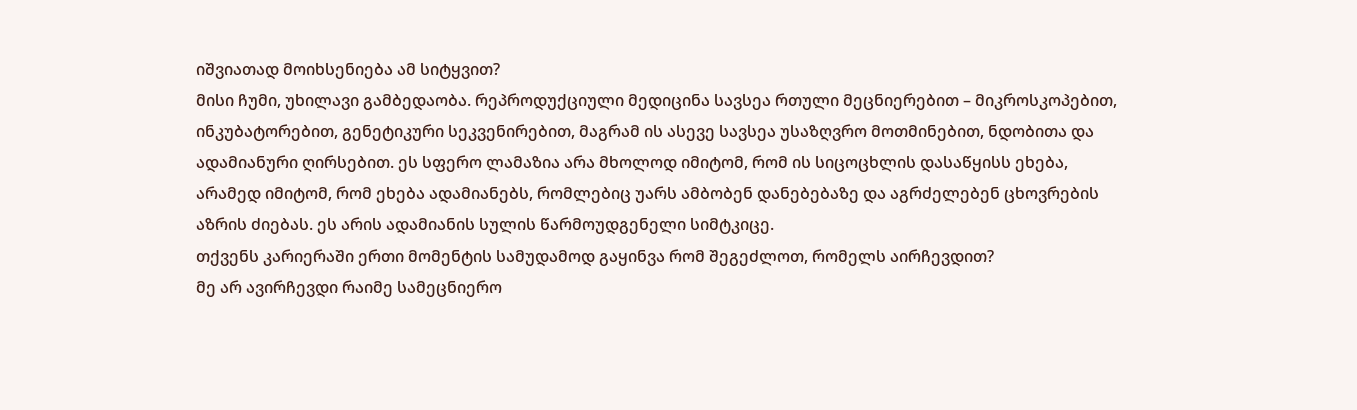იშვიათად მოიხსენიება ამ სიტყვით?
მისი ჩუმი, უხილავი გამბედაობა. რეპროდუქციული მედიცინა სავსეა რთული მეცნიერებით – მიკროსკოპებით, ინკუბატორებით, გენეტიკური სეკვენირებით, მაგრამ ის ასევე სავსეა უსაზღვრო მოთმინებით, ნდობითა და ადამიანური ღირსებით. ეს სფერო ლამაზია არა მხოლოდ იმიტომ, რომ ის სიცოცხლის დასაწყისს ეხება, არამედ იმიტომ, რომ ეხება ადამიანებს, რომლებიც უარს ამბობენ დანებებაზე და აგრძელებენ ცხოვრების აზრის ძიებას. ეს არის ადამიანის სულის წარმოუდგენელი სიმტკიცე.
თქვენს კარიერაში ერთი მომენტის სამუდამოდ გაყინვა რომ შეგეძლოთ, რომელს აირჩევდით?
მე არ ავირჩევდი რაიმე სამეცნიერო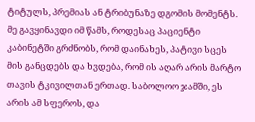ტიტულს, პრემიას ან ტრიბუნაზე დგომის მომენტს. მე გავყინავდი იმ წამს, როდესაც პაციენტი კაბინეტში გრძნობს, რომ დაინახეს, პატივი სცეს მის განცდებს და ხვდება, რომ ის აღარ არის მარტო თავის ტკივილთან ერთად. საბოლოო ჯამში, ეს არის ამ სფეროს, და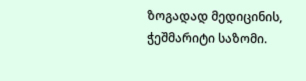ზოგადად მედიცინის, ჭეშმარიტი საზომი.